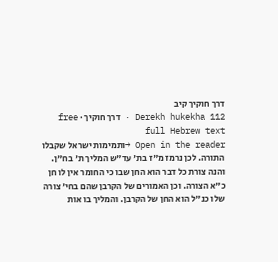דרך חוקיך קיב
Derekh hukekha 112 · דרך חוקיך · free full Hebrew text
Open in the reader →ותמימות ישראל שקבלו התורה. לכן נרמז מ"ז בת' עד"ש המליך ת' בח"ן. והנה צורת כל דבר הוא החן שבו כי החומר אין לו חן כ"א הצורה. וכן האמורים של הקרבן שהם בחי' צורה שלו כנ"ל הוא החן של הקרבן. והמליך בו אות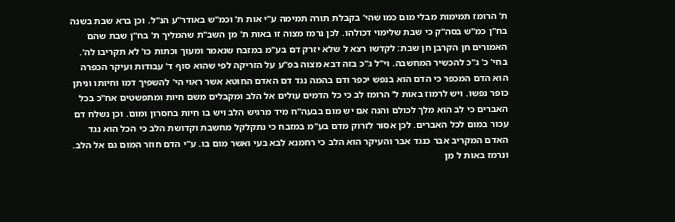ת' הרומז תמימות מבלי מום כמו שהי' בקבלת תורה תמימה ע"י אות ת' וכמ"ש באודר"ע הנ"ל. וכן ברא שבת בשנה בח"ן כמ"ש בסה"ק כי שבת שלימוי דכולהו. לכן נרמז מצוה זו באות ת' מן השב"ת שהמליך ת' בח"ן שבת שהם האמורים חן הקרבן חן שבת: לקדשו רצא ל שלא יזרק דם בע"מ במזבח שנאמר ומעוך וכתות כו' לא תקריבו לה'. בחי' כ' ג"כ להכשיר המחשבה. וי"ל ג"כ בזה דבא מצוה בפ"ע על הזריקה לפי שהוא סוף ד' עבודות ועיקר הכפרה הוא הדם המכפר כי הדם הוא בנפש יכפר ודם בהמה נגד דם האדם החוטא אשר ראוי הי' להשפיך דמו וחיותו וניתן כופר נפשו. ויש לרמוז באות ל' הרומז לב כי כל הדמים עולים אל הלב ומקבלים משם חיות ומתפשטים אח"כ בכל האברים כי לב הוא מלך לכולם והנה אם יש מום בבעה"ח מיד מרגיש הלב ויש בו חיות בחסרון ומום. וכן נשלח דם עכור במום לכל האברים. לכן אסור לזרוק מדם בע"מ במזבח כי נתקלקל מחשבת וקדושת הלב כי הכל הוא נגד האדם המקריב אבר כנגד אבר והעיקר הוא הלב כי רחמנא לבא בעי ואשר מום בו. ע"י הדם חוזר המום גם אל הלב. ונרמז באות ל מן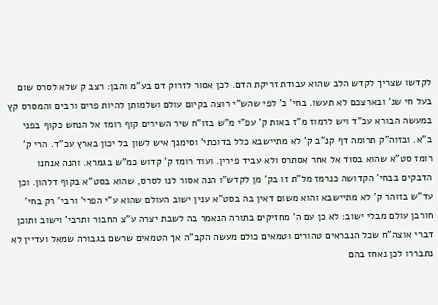לקדשו שצריך לקדש הלב שהוא עבודת זריקת הדם. לכן אסור לזרוק דם בע"מ והבן: רצב ק שלא לסרס שום בעל חי שנ' ובארצכם לא תעשו. בחי' כ' לפי שהש"י רוצה בקיום עולם ושלמותן להיות פרים ורבים והמסרס קץ במעשה הבורא עכ"ד ויש לרמוז מ"ז באות ק' עפ"י מ"ש בזו"ח שיר השירים קוף רומז אל הנחש כקוף בפני ב"א. ובזוה"ק תרומה דף קנ"ב ק' לא מתיישבא כלל בדוכתי' וסימנך איש לשון בל יכון בארץ עכ"ד. הרי ק' רומז סט"א שהוא בסוד אל אחר אסתרס ולא עביד פירין. ועוד רומז ק' קדוש כמ"ש בגמרא. והנה אנחנו הדבקים בבחי' הקדושה כנרמז מל"ת זו בק' מן לקדש"ו הנה אסור לנו לסרס, שהוא בסט"א בקוף דלהון. וכן עד"ש בזוהר ק' לא מתיישבא והוא משום דאין בה בסט"א ענין ישוב העולם שהוא ע"י הפרי' ורבי' רק בחי' חורבן עולם מבלי ישוב: לא כן עם ה' מחזיקים בתורה הנאמר בה לשבת יצרה ע"צ החבור ותרבי' וישוב ותוכן דברי אוצה"ח שכל הנבראים טהורים וטמאים כולם מעשה הקב"ה אך הטמאים שרשם בגבורה שמאל ועדיין לא נתבררו לכן נאחז בהם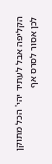הקליפה אבל לעתיד יהי' הכל מתוקן לכן אסור לסרס אף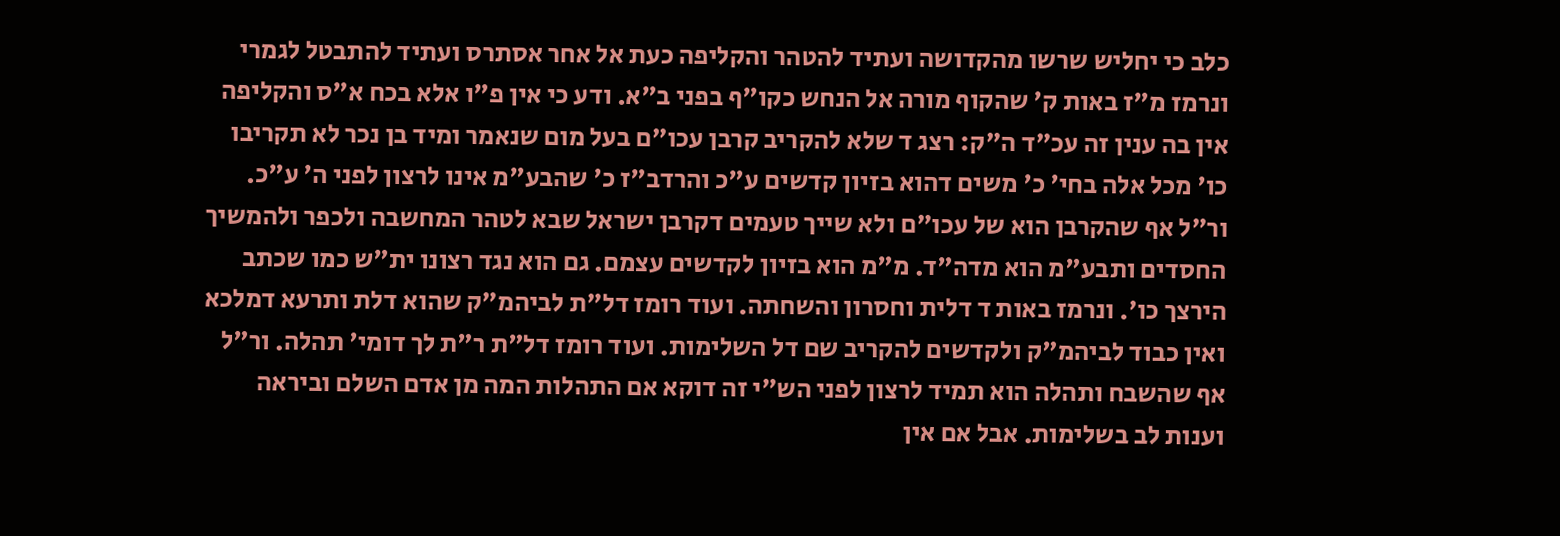כלב כי יחליש שרשו מהקדושה ועתיד להטהר והקליפה כעת אל אחר אסתרס ועתיד להתבטל לגמרי ונרמז מ"ז באות ק' שהקוף מורה אל הנחש כקו"ף בפני ב"א. ודע כי אין פ"ו אלא בכח א"ס והקליפה אין בה ענין זה עכ"ד ה"ק: רצג ד שלא להקריב קרבן עכו"ם בעל מום שנאמר ומיד בן נכר לא תקריבו כו' מכל אלה בחי' כ' משים דהוא בזיון קדשים ע"כ והרדב"ז כ' שהבע"מ אינו לרצון לפני ה' ע"כ. ור"ל אף שהקרבן הוא של עכו"ם ולא שייך טעמים דקרבן ישראל שבא לטהר המחשבה ולכפר ולהמשיך החסדים ותבע"מ הוא מדה"ד. מ"מ הוא בזיון לקדשים עצמם. גם הוא נגד רצונו ית"ש כמו שכתב הירצך כו'. ונרמז באות ד דלית וחסרון והשחתה. ועוד רומז דל"ת לביהמ"ק שהוא דלת ותרעא דמלכא ואין כבוד לביהמ"ק ולקדשים להקריב שם דל השלימות. ועוד רומז דל"ת ר"ת לך דומי' תהלה. ור"ל אף שהשבח ותהלה הוא תמיד לרצון לפני הש"י זה דוקא אם התהלות המה מן אדם השלם וביראה וענות לב בשלימות. אבל אם אין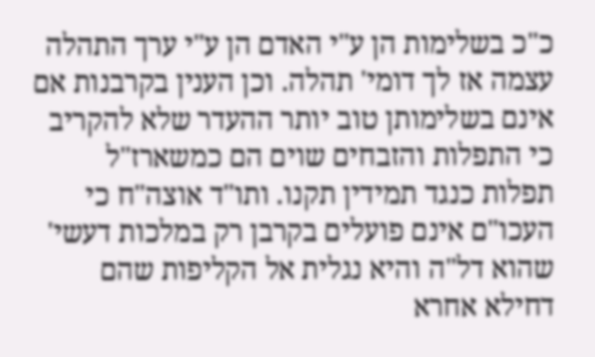כ"כ בשלימות הן ע"י האדם הן ע"י ערך התהלה עצמה אז לך דומי' תהלה. וכן הענין בקרבנות אם אינם בשלימותן טוב יותר ההעדר שלא להקריב כי התפלות והזבחים שוים הם כמשארז"ל תפלות כנגד תמידין תקנו. ותו"ד אוצה"ח כי העכו"ם אינם פועלים בקרבן רק במלכות דעשי' שהוא דל"ה והיא נגלית אל הקליפות שהם דחילא אחרא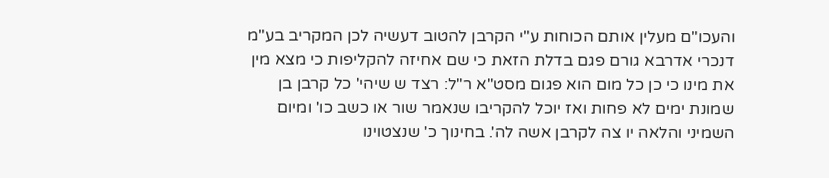והעכו"ם מעלין אותם הכוחות ע"י הקרבן להטוב דעשיה לכן המקריב בע"מ דנכרי אדרבא גורם פגם בדלת הזאת כי שם אחיזה להקליפות כי מצא מין את מינו כי כן כל מום הוא פגום מסט"א ר"ל: רצד ש שיהי' כל קרבן בן שמונת ימים לא פחות ואז יוכל להקריבו שנאמר שור או כשב כו' ומיום השמיני והלאה יו צה לקרבן אשה לה'. בחינוך כ' שנצטוינו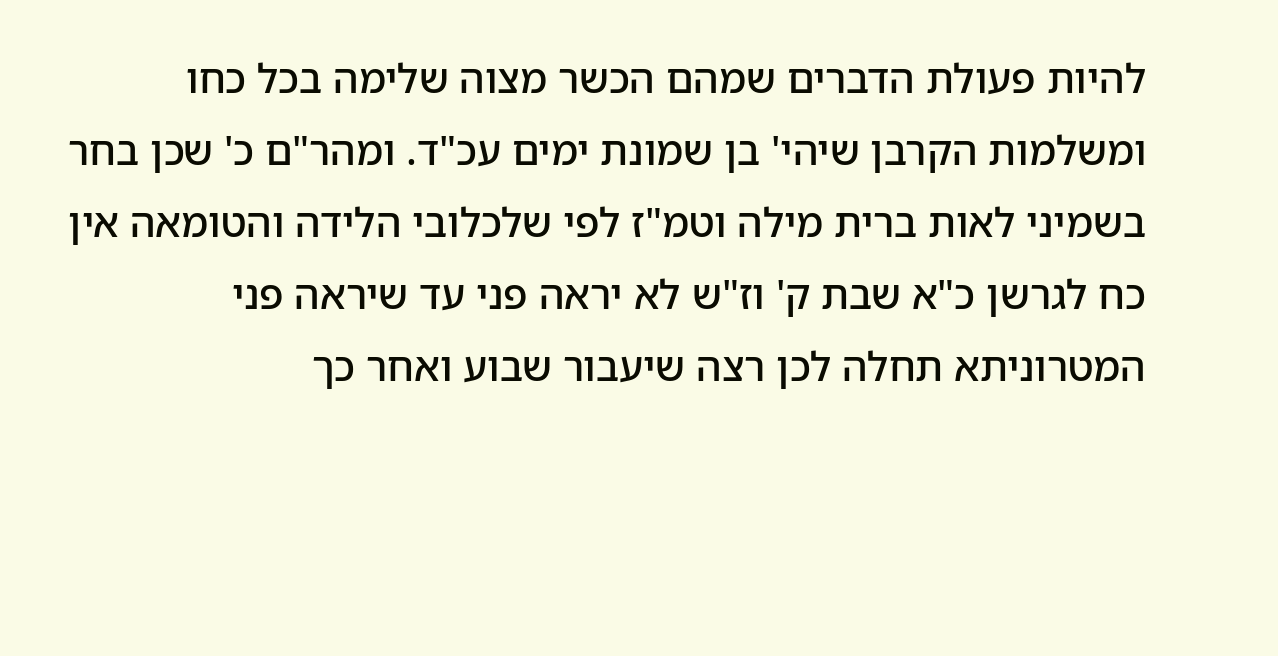להיות פעולת הדברים שמהם הכשר מצוה שלימה בכל כחו ומשלמות הקרבן שיהי' בן שמונת ימים עכ"ד. ומהר"ם כ' שכן בחר בשמיני לאות ברית מילה וטמ"ז לפי שלכלובי הלידה והטומאה אין כח לגרשן כ"א שבת ק' וז"ש לא יראה פני עד שיראה פני המטרוניתא תחלה לכן רצה שיעבור שבוע ואחר כך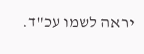יראה לשמו עכ"ד.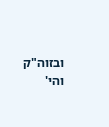ובזוה"ק והי'